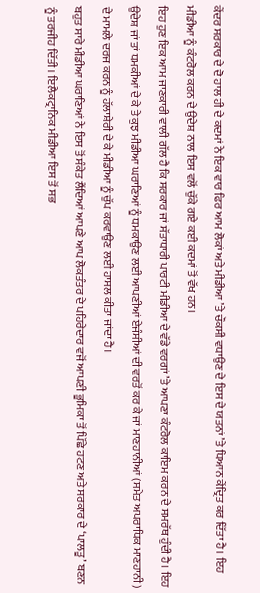ਕੇਂਦਰ ਸਰਕਾਰ ਦੇ ਦੋ ਹਾਲ ਹੀ ਦੇ ਕਦਮਾਂ ਨੇ ਇਕ ਵਾਰ ਫਿਰ ਆਮ ਲੋਕਾਂ ਅਤੇ ਮੀਡੀਆ ’ਤੇ ਚੌਕਸੀ ਵਧਾਉਣ ਦੇ ਇਸ ਦੇ ਯਤਨਾਂ ’ਤੇ ਧਿਆਨ ਕੇਂਦ੍ਰਿਤ ਕਰ ਦਿੱਤਾ ਹੈ। ਇਹ ਮੀਡੀਆ ਨੂੰ ਕੰਟਰੋਲ ਕਰਨ ਦੇ ਉਦੇਸ਼ ਨਾਲ ਇਸ ਵਲੋਂ ਚੁੱਕੇ ਗਏ ਕਈ ਕਦਮਾਂ ਤੋਂ ਵੱਖ ਹਨ।
ਇਹ ਹੁਣ ਇਕ ਆਮ ਜਾਣਕਾਰੀ ਵਾਲੀ ਗੱਲ ਹੈ ਕਿ ਸਰਕਾਰ ਜਾਂ ਸੱਤਾਧਾਰੀ ਪਾਰਟੀ ਮੀਡੀਆ ਦੇ ਵੱਡੇ ਵਰਗਾਂ ’ਤੇ ਆਪਣਾ ਕੰਟਰੋਲ ਕਾਇਮ ਕਰਨ ਦੇ ਸਮਰੱਥ ਹੁੰਦੀ ਹੈ। ਇਹ ਉਦੇਸ਼ ਜਾਂ ਤਾਂ ਧਮਕੀਆਂ ਦੇ ਕੇ ਤੇ ਕੁਝ ਮੀਡੀਆ ਘਰਾਣਿਆਂ ਨੂੰ ਧਮਕਾਉਣ ਲਈ ਆਪਣੀਆਂ ਏਜੰਸੀਆਂ ਦੀ ਵਰਤੋਂ ਕਰ ਕੇ ਜਾਂ ਮਾਣਹਾਨੀਆਂ (ਸਮੇਤ ਅਪਰਾਧਿਕ ਮਾਣਹਾਨੀ) ਦੇ ਮਾਮਲੇ ਦਰਜ ਕਰਨ ਨੂੰ ਹੱਲਾਸ਼ੇਰੀ ਦੇ ਕੇ ਮੀਡੀਆ ਨੂੰ ਚੁੱਪ ਕਰਵਾਉਣ ਲਈ ਹਾਸਲ ਕੀਤਾ ਜਾਂਦਾ ਹੈ।
ਬਹੁਤ ਸਾਰੇ ਮੀਡੀਆ ਘਰਾਣਿਆਂ ਨੇ ਇਸ ਤੋਂ ਸੰਕੇਤ ਲੈਂਦਿਆਂ ਆਪਣੇ ਆਪ ਲੋਕਤੰਤਰ ਦੇ ਪਹਿਰੇਦਾਰ ਵਜੋਂ ਆਪਣੀ ਭੂਮਿਕਾ ਤੋਂ ਪਿੱਛੇ ਹਟਣ ਅਤੇ ਸਰਕਾਰ ਦੇ ‘ਪਾਲਤੂ’ ਬਣਨ ਨੂੰ ਤਰਜੀਹ ਦਿੱਤੀ। ਇਲੈਕਟ੍ਰਾਨਿਕ ਮੀਡੀਆ ਇਸ ਤੋਂ ਸਭ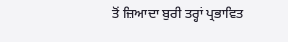ਤੋਂ ਜ਼ਿਆਦਾ ਬੁਰੀ ਤਰ੍ਹਾਂ ਪ੍ਰਭਾਵਿਤ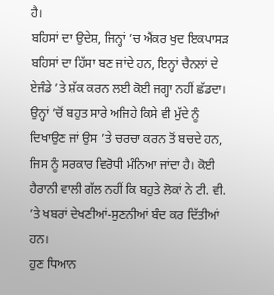ਹੈ।
ਬਹਿਸਾਂ ਦਾ ਉਦੇਸ਼, ਜਿਨ੍ਹਾਂ ’ਚ ਐਂਕਰ ਖੁਦ ਇਕਪਾਸੜ ਬਹਿਸਾਂ ਦਾ ਹਿੱਸਾ ਬਣ ਜਾਂਦੇ ਹਨ, ਇਨ੍ਹਾਂ ਚੈਨਲਾਂ ਦੇ ਏਜੰਡੇ ’ਤੇ ਸ਼ੱਕ ਕਰਨ ਲਈ ਕੋਈ ਜਗ੍ਹਾ ਨਹੀਂ ਛੱਡਦਾ। ਉਨ੍ਹਾਂ ’ਚੋਂ ਬਹੁਤ ਸਾਰੇ ਅਜਿਹੇ ਕਿਸੇ ਵੀ ਮੁੱਦੇ ਨੂੰ ਦਿਖਾਉਣ ਜਾਂ ਉਸ ’ਤੇ ਚਰਚਾ ਕਰਨ ਤੋਂ ਬਚਦੇ ਹਨ, ਜਿਸ ਨੂੰ ਸਰਕਾਰ ਵਿਰੋਧੀ ਮੰਨਿਆ ਜਾਂਦਾ ਹੈ। ਕੋਈ ਹੈਰਾਨੀ ਵਾਲੀ ਗੱਲ ਨਹੀਂ ਕਿ ਬਹੁਤੇ ਲੋਕਾਂ ਨੇ ਟੀ. ਵੀ. ’ਤੇ ਖਬਰਾਂ ਦੇਖਣੀਆਂ-ਸੁਣਨੀਆਂ ਬੰਦ ਕਰ ਦਿੱਤੀਆਂ ਹਨ।
ਹੁਣ ਧਿਆਨ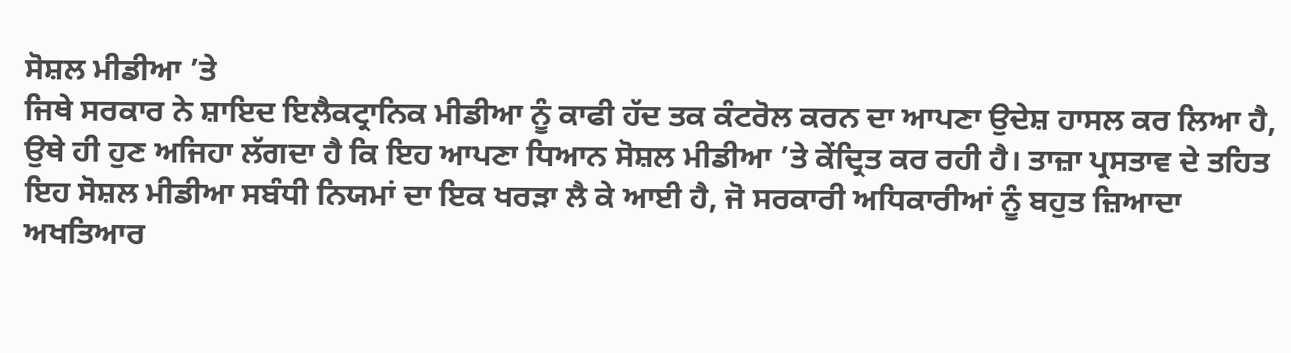ਸੋਸ਼ਲ ਮੀਡੀਆ ’ਤੇ
ਜਿਥੇ ਸਰਕਾਰ ਨੇ ਸ਼ਾਇਦ ਇਲੈਕਟ੍ਰਾਨਿਕ ਮੀਡੀਆ ਨੂੰ ਕਾਫੀ ਹੱਦ ਤਕ ਕੰਟਰੋਲ ਕਰਨ ਦਾ ਆਪਣਾ ਉਦੇਸ਼ ਹਾਸਲ ਕਰ ਲਿਆ ਹੈ, ਉਥੇ ਹੀ ਹੁਣ ਅਜਿਹਾ ਲੱਗਦਾ ਹੈ ਕਿ ਇਹ ਆਪਣਾ ਧਿਆਨ ਸੋਸ਼ਲ ਮੀਡੀਆ ’ਤੇ ਕੇਂਦ੍ਰਿਤ ਕਰ ਰਹੀ ਹੈ। ਤਾਜ਼ਾ ਪ੍ਰਸਤਾਵ ਦੇ ਤਹਿਤ ਇਹ ਸੋਸ਼ਲ ਮੀਡੀਆ ਸਬੰਧੀ ਨਿਯਮਾਂ ਦਾ ਇਕ ਖਰੜਾ ਲੈ ਕੇ ਆਈ ਹੈ, ਜੋ ਸਰਕਾਰੀ ਅਧਿਕਾਰੀਆਂ ਨੂੰ ਬਹੁਤ ਜ਼ਿਆਦਾ ਅਖਤਿਆਰ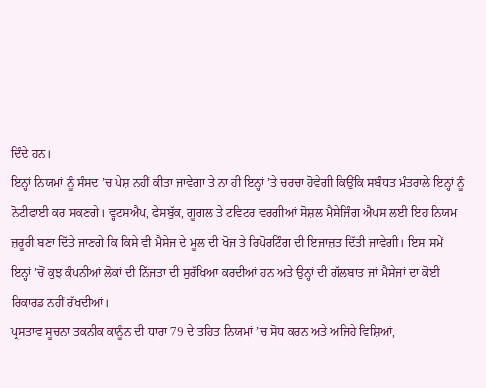ਦਿੰਦੇ ਹਨ।
ਇਨ੍ਹਾਂ ਨਿਯਮਾਂ ਨੂੰ ਸੰਸਦ ’ਚ ਪੇਸ਼ ਨਹੀਂ ਕੀਤਾ ਜਾਵੇਗਾ ਤੇ ਨਾ ਹੀ ਇਨ੍ਹਾਂ ’ਤੇ ਚਰਚਾ ਹੋਵੇਗੀ ਕਿਉਂਕਿ ਸਬੰਧਤ ਮੰਤਰਾਲੇ ਇਨ੍ਹਾਂ ਨੂੰ ਨੋਟੀਫਾਈ ਕਰ ਸਕਣਗੇ। ਵ੍ਹਟਸਐਪ, ਫੇਸਬੁੱਕ, ਗੂਗਲ ਤੇ ਟਵਿਟਰ ਵਰਗੀਆਂ ਸੋਸ਼ਲ ਮੈਸੇਜਿੰਗ ਐਪਸ ਲਈ ਇਹ ਨਿਯਮ ਜ਼ਰੂਰੀ ਬਣਾ ਦਿੱਤੇ ਜਾਣਗੇ ਕਿ ਕਿਸੇ ਵੀ ਮੈਸੇਜ ਦੇ ਮੂਲ ਦੀ ਖੋਜ ਤੇ ਰਿਪੋਰਟਿੰਗ ਦੀ ਇਜਾਜ਼ਤ ਦਿੱਤੀ ਜਾਵੇਗੀ। ਇਸ ਸਮੇਂ ਇਨ੍ਹਾਂ ’ਚੋਂ ਕੁਝ ਕੰਪਨੀਆਂ ਲੋਕਾਂ ਦੀ ਨਿੱਜਤਾ ਦੀ ਸੁਰੱਖਿਆ ਕਰਦੀਆਂ ਹਨ ਅਤੇ ਉਨ੍ਹਾਂ ਦੀ ਗੱਲਬਾਤ ਜਾਂ ਮੈਸੇਜਾਂ ਦਾ ਕੋਈ ਰਿਕਾਰਡ ਨਹੀਂ ਰੱਖਦੀਆਂ।
ਪ੍ਰਸਤਾਵ ਸੂਚਨਾ ਤਕਨੀਕ ਕਾਨੂੰਨ ਦੀ ਧਾਰਾ 79 ਦੇ ਤਹਿਤ ਨਿਯਮਾਂ ’ਚ ਸੋਧ ਕਰਨ ਅਤੇ ਅਜਿਹੇ ਵਿਸ਼ਿਆਂ,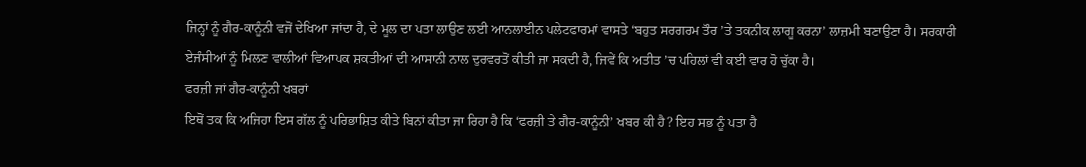ਜਿਨ੍ਹਾਂ ਨੂੰ ਗੈਰ-ਕਾਨੂੰਨੀ ਵਜੋਂ ਦੇਖਿਆ ਜਾਂਦਾ ਹੈ, ਦੇ ਮੂਲ ਦਾ ਪਤਾ ਲਾਉਣ ਲਈ ਆਨਲਾਈਨ ਪਲੇਟਫਾਰਮਾਂ ਵਾਸਤੇ ‘ਬਹੁਤ ਸਰਗਰਮ ਤੌਰ ’ਤੇ ਤਕਨੀਕ ਲਾਗੂ ਕਰਨਾ’ ਲਾਜ਼ਮੀ ਬਣਾਉਣਾ ਹੈ। ਸਰਕਾਰੀ ਏਜੰਸੀਆਂ ਨੂੰ ਮਿਲਣ ਵਾਲੀਆਂ ਵਿਆਪਕ ਸ਼ਕਤੀਆਂ ਦੀ ਆਸਾਨੀ ਨਾਲ ਦੁਰਵਰਤੋਂ ਕੀਤੀ ਜਾ ਸਕਦੀ ਹੈ, ਜਿਵੇਂ ਕਿ ਅਤੀਤ ’ਚ ਪਹਿਲਾਂ ਵੀ ਕਈ ਵਾਰ ਹੋ ਚੁੱਕਾ ਹੈ।
ਫਰਜ਼ੀ ਜਾਂ ਗੈਰ-ਕਾਨੂੰਨੀ ਖਬਰਾਂ
ਇਥੋਂ ਤਕ ਕਿ ਅਜਿਹਾ ਇਸ ਗੱਲ ਨੂੰ ਪਰਿਭਾਸ਼ਿਤ ਕੀਤੇ ਬਿਨਾਂ ਕੀਤਾ ਜਾ ਰਿਹਾ ਹੈ ਕਿ ‘ਫਰਜ਼ੀ ਤੇ ਗੈਰ-ਕਾਨੂੰਨੀ’ ਖਬਰ ਕੀ ਹੈ? ਇਹ ਸਭ ਨੂੰ ਪਤਾ ਹੈ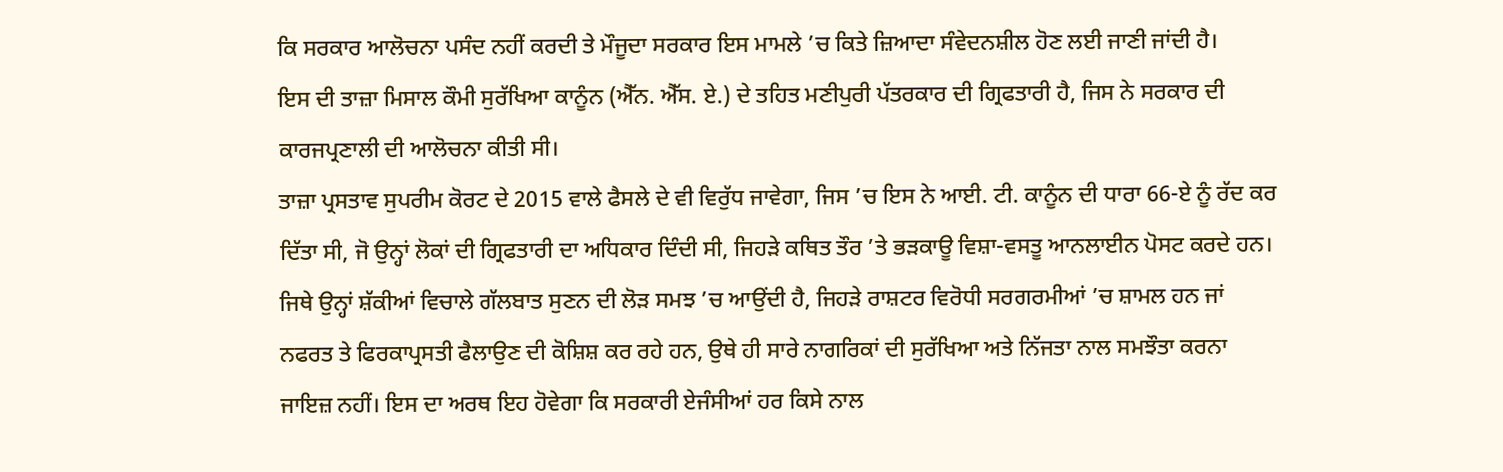ਕਿ ਸਰਕਾਰ ਆਲੋਚਨਾ ਪਸੰਦ ਨਹੀਂ ਕਰਦੀ ਤੇ ਮੌਜੂਦਾ ਸਰਕਾਰ ਇਸ ਮਾਮਲੇ ’ਚ ਕਿਤੇ ਜ਼ਿਆਦਾ ਸੰਵੇਦਨਸ਼ੀਲ ਹੋਣ ਲਈ ਜਾਣੀ ਜਾਂਦੀ ਹੈ।
ਇਸ ਦੀ ਤਾਜ਼ਾ ਮਿਸਾਲ ਕੌਮੀ ਸੁਰੱਖਿਆ ਕਾਨੂੰਨ (ਐੱਨ. ਐੱਸ. ਏ.) ਦੇ ਤਹਿਤ ਮਣੀਪੁਰੀ ਪੱਤਰਕਾਰ ਦੀ ਗ੍ਰਿਫਤਾਰੀ ਹੈ, ਜਿਸ ਨੇ ਸਰਕਾਰ ਦੀ ਕਾਰਜਪ੍ਰਣਾਲੀ ਦੀ ਆਲੋਚਨਾ ਕੀਤੀ ਸੀ।
ਤਾਜ਼ਾ ਪ੍ਰਸਤਾਵ ਸੁਪਰੀਮ ਕੋਰਟ ਦੇ 2015 ਵਾਲੇ ਫੈਸਲੇ ਦੇ ਵੀ ਵਿਰੁੱਧ ਜਾਵੇਗਾ, ਜਿਸ ’ਚ ਇਸ ਨੇ ਆਈ. ਟੀ. ਕਾਨੂੰਨ ਦੀ ਧਾਰਾ 66-ਏ ਨੂੰ ਰੱਦ ਕਰ ਦਿੱਤਾ ਸੀ, ਜੋ ਉਨ੍ਹਾਂ ਲੋਕਾਂ ਦੀ ਗ੍ਰਿਫਤਾਰੀ ਦਾ ਅਧਿਕਾਰ ਦਿੰਦੀ ਸੀ, ਜਿਹੜੇ ਕਥਿਤ ਤੌਰ ’ਤੇ ਭੜਕਾਊ ਵਿਸ਼ਾ-ਵਸਤੂ ਆਨਲਾਈਨ ਪੋਸਟ ਕਰਦੇ ਹਨ।
ਜਿਥੇ ਉਨ੍ਹਾਂ ਸ਼ੱਕੀਆਂ ਵਿਚਾਲੇ ਗੱਲਬਾਤ ਸੁਣਨ ਦੀ ਲੋੜ ਸਮਝ ’ਚ ਆਉਂਦੀ ਹੈ, ਜਿਹੜੇ ਰਾਸ਼ਟਰ ਵਿਰੋਧੀ ਸਰਗਰਮੀਆਂ ’ਚ ਸ਼ਾਮਲ ਹਨ ਜਾਂ ਨਫਰਤ ਤੇ ਫਿਰਕਾਪ੍ਰਸਤੀ ਫੈਲਾਉਣ ਦੀ ਕੋਸ਼ਿਸ਼ ਕਰ ਰਹੇ ਹਨ, ਉਥੇ ਹੀ ਸਾਰੇ ਨਾਗਰਿਕਾਂ ਦੀ ਸੁਰੱਖਿਆ ਅਤੇ ਨਿੱਜਤਾ ਨਾਲ ਸਮਝੌਤਾ ਕਰਨਾ ਜਾਇਜ਼ ਨਹੀਂ। ਇਸ ਦਾ ਅਰਥ ਇਹ ਹੋਵੇਗਾ ਕਿ ਸਰਕਾਰੀ ਏਜੰਸੀਆਂ ਹਰ ਕਿਸੇ ਨਾਲ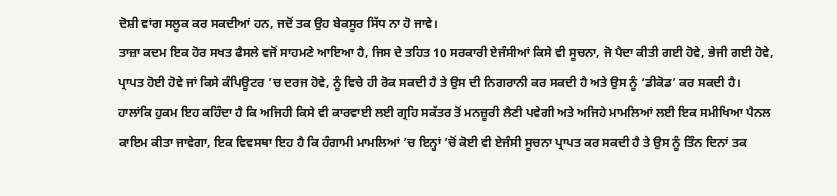ਦੋਸ਼ੀ ਵਾਂਗ ਸਲੂਕ ਕਰ ਸਕਦੀਆਂ ਹਨ, ਜਦੋਂ ਤਕ ਉਹ ਬੇਕਸੂਰ ਸਿੱਧ ਨਾ ਹੋ ਜਾਵੇ।
ਤਾਜ਼ਾ ਕਦਮ ਇਕ ਹੋਰ ਸਖਤ ਫੈਸਲੇ ਵਜੋਂ ਸਾਹਮਣੇ ਆਇਆ ਹੈ, ਜਿਸ ਦੇ ਤਹਿਤ 10 ਸਰਕਾਰੀ ਏਜੰਸੀਆਂ ਕਿਸੇ ਵੀ ਸੂਚਨਾ, ਜੋ ਪੈਦਾ ਕੀਤੀ ਗਈ ਹੋਵੇ, ਭੇਜੀ ਗਈ ਹੋਵੇ, ਪ੍ਰਾਪਤ ਹੋਈ ਹੋਵੇ ਜਾਂ ਕਿਸੇ ਕੰਪਿਊਟਰ ’ਚ ਦਰਜ ਹੋਵੇ, ਨੂੰ ਵਿਚੇ ਹੀ ਰੋਕ ਸਕਦੀ ਹੈ ਤੇ ਉਸ ਦੀ ਨਿਗਰਾਨੀ ਕਰ ਸਕਦੀ ਹੈ ਅਤੇ ਉਸ ਨੂੰ ‘ਡੀਕੋਡ’ ਕਰ ਸਕਦੀ ਹੈ।
ਹਾਲਾਂਕਿ ਹੁਕਮ ਇਹ ਕਹਿੰਦਾ ਹੈ ਕਿ ਅਜਿਹੀ ਕਿਸੇ ਵੀ ਕਾਰਵਾਈ ਲਈ ਗ੍ਰਹਿ ਸਕੱਤਰ ਤੋਂ ਮਨਜ਼ੂਰੀ ਲੈਣੀ ਪਵੇਗੀ ਅਤੇ ਅਜਿਹੇ ਮਾਮਲਿਆਂ ਲਈ ਇਕ ਸਮੀਖਿਆ ਪੈਨਲ ਕਾਇਮ ਕੀਤਾ ਜਾਵੇਗਾ, ਇਕ ਵਿਵਸਥਾ ਇਹ ਹੈ ਕਿ ਹੰਗਾਮੀ ਮਾਮਲਿਆਂ ’ਚ ਇਨ੍ਹਾਂ ’ਚੋਂ ਕੋਈ ਵੀ ਏਜੰਸੀ ਸੂਚਨਾ ਪ੍ਰਾਪਤ ਕਰ ਸਕਦੀ ਹੈ ਤੇ ਉਸ ਨੂੰ ਤਿੰਨ ਦਿਨਾਂ ਤਕ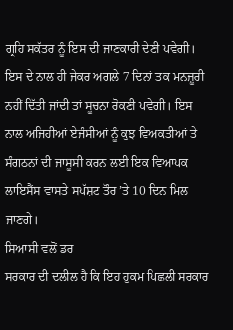ਗ੍ਰਹਿ ਸਕੱਤਰ ਨੂੰ ਇਸ ਦੀ ਜਾਣਕਾਰੀ ਦੇਣੀ ਪਵੇਗੀ।
ਇਸ ਦੇ ਨਾਲ ਹੀ ਜੇਕਰ ਅਗਲੇ 7 ਦਿਨਾਂ ਤਕ ਮਨਜ਼ੂਰੀ ਨਹੀਂ ਦਿੱਤੀ ਜਾਂਦੀ ਤਾਂ ਸੂਚਨਾ ਰੋਕਣੀ ਪਵੇਗੀ। ਇਸ ਨਾਲ ਅਜਿਹੀਆਂ ਏਜੰਸੀਆਂ ਨੂੰ ਕੁਝ ਵਿਅਕਤੀਆਂ ਤੇ ਸੰਗਠਨਾਂ ਦੀ ਜਾਸੂਸੀ ਕਰਨ ਲਈ ਇਕ ਵਿਆਪਕ ਲਾਇਸੈਂਸ ਵਾਸਤੇ ਸਪੱਸ਼ਟ ਤੌਰ ’ਤੇ 10 ਦਿਨ ਮਿਲ ਜਾਣਗੇ।
ਸਿਆਸੀ ਵਲੋਂ ਡਰ
ਸਰਕਾਰ ਦੀ ਦਲੀਲ ਹੈ ਕਿ ਇਹ ਹੁਕਮ ਪਿਛਲੀ ਸਰਕਾਰ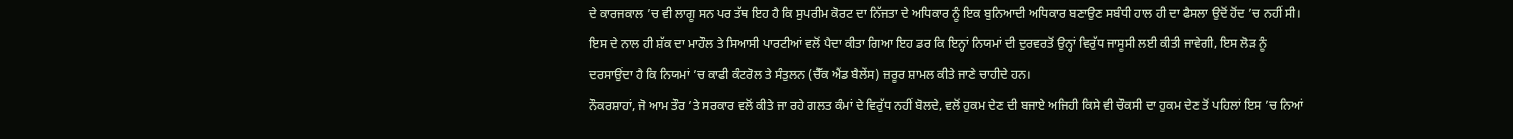ਦੇ ਕਾਰਜਕਾਲ ’ਚ ਵੀ ਲਾਗੂ ਸਨ ਪਰ ਤੱਥ ਇਹ ਹੈ ਕਿ ਸੁਪਰੀਮ ਕੋਰਟ ਦਾ ਨਿੱਜਤਾ ਦੇ ਅਧਿਕਾਰ ਨੂੰ ਇਕ ਬੁਨਿਆਦੀ ਅਧਿਕਾਰ ਬਣਾਉਣ ਸਬੰਧੀ ਹਾਲ ਹੀ ਦਾ ਫੈਸਲਾ ਉਦੋਂ ਹੋਂਦ ’ਚ ਨਹੀਂ ਸੀ। ਇਸ ਦੇ ਨਾਲ ਹੀ ਸ਼ੱਕ ਦਾ ਮਾਹੌਲ ਤੇ ਸਿਆਸੀ ਪਾਰਟੀਆਂ ਵਲੋਂ ਪੈਦਾ ਕੀਤਾ ਗਿਆ ਇਹ ਡਰ ਕਿ ਇਨ੍ਹਾਂ ਨਿਯਮਾਂ ਦੀ ਦੁਰਵਰਤੋਂ ਉਨ੍ਹਾਂ ਵਿਰੁੱਧ ਜਾਸੂਸੀ ਲਈ ਕੀਤੀ ਜਾਵੇਗੀ, ਇਸ ਲੋੜ ਨੂੰ ਦਰਸਾਉਂਦਾ ਹੈ ਕਿ ਨਿਯਮਾਂ ’ਚ ਕਾਫੀ ਕੰਟਰੋਲ ਤੇ ਸੰਤੁਲਨ (ਚੈੱਕ ਐਂਡ ਬੈਲੇਂਸ) ਜ਼ਰੂਰ ਸ਼ਾਮਲ ਕੀਤੇ ਜਾਣੇ ਚਾਹੀਦੇ ਹਨ।
ਨੌਕਰਸ਼ਾਹਾਂ, ਜੋ ਆਮ ਤੌਰ ’ਤੇ ਸਰਕਾਰ ਵਲੋਂ ਕੀਤੇ ਜਾ ਰਹੇ ਗਲਤ ਕੰਮਾਂ ਦੇ ਵਿਰੁੱਧ ਨਹੀਂ ਬੋਲਦੇ, ਵਲੋਂ ਹੁਕਮ ਦੇਣ ਦੀ ਬਜਾਏ ਅਜਿਹੀ ਕਿਸੇ ਵੀ ਚੌਕਸੀ ਦਾ ਹੁਕਮ ਦੇਣ ਤੋਂ ਪਹਿਲਾਂ ਇਸ ’ਚ ਨਿਆਂ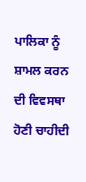ਪਾਲਿਕਾ ਨੂੰ ਸ਼ਾਮਲ ਕਰਨ ਦੀ ਵਿਵਸਥਾ ਹੋਣੀ ਚਾਹੀਦੀ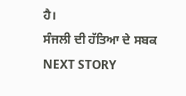ਹੈ।
ਸੰਜਲੀ ਦੀ ਹੱਤਿਆ ਦੇ ਸਬਕ
NEXT STORY